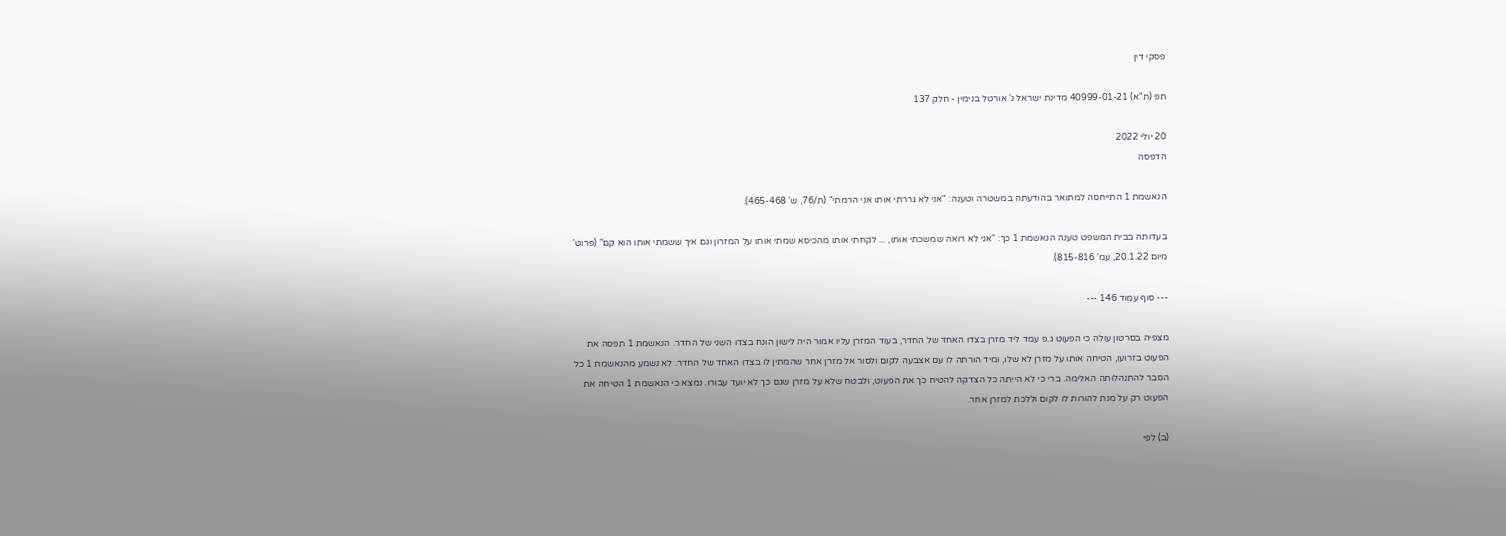פסקי דין

תפ (ת"א) 40999-01-21 מדינת ישראל נ' אורטל בנימין - חלק 137

20 יולי 2022
הדפסה

הנאשמת 1 התייחסה למתואר בהודעתה במשטרה וטענה: "אני לא גררתי אותו אני הרמתי" (ת/76, ש' 465-468).

בעדותה בבית המשפט טענה הנאשמת 1 כך: "אני לא רואה שמשכתי אותו, ... לקחתי אותו מהכיסא שמתי אותו על המזרון וגם איך ששמתי אותו הוא קם" (פרוט' מיום 20.1.22, עמ' 815-816).

--- סוף עמוד 146 ---

מצפיה בסרטון עולה כי הפעוט ג.פ עמד ליד מזרן בצדו האחד של החדר, בעוד המזרן עליו אמור היה לישון הונח בצדו השני של החדר. הנאשמת 1 תפסה את הפעוט בזרועו, הטיחה אותו על מזרן לא שלו, ומיד הורתה לו עם אצבעה לקום ולסור אל מזרן אחר שהמתין לו בצדו האחד של החדר. לא נשמע מהנאשמת 1 כל הסבר להתנהלותה האלימה. ברי כי לא הייתה כל הצדקה להטיח כך את הפעוט, ולבטח שלא על מזרן שגם כך לא יועד עבורו. נמצא כי הנאשמת 1 הטיחה את הפעוט רק על מנת להורות לו לקום וללכת למזרן אחר.

(ב) לפי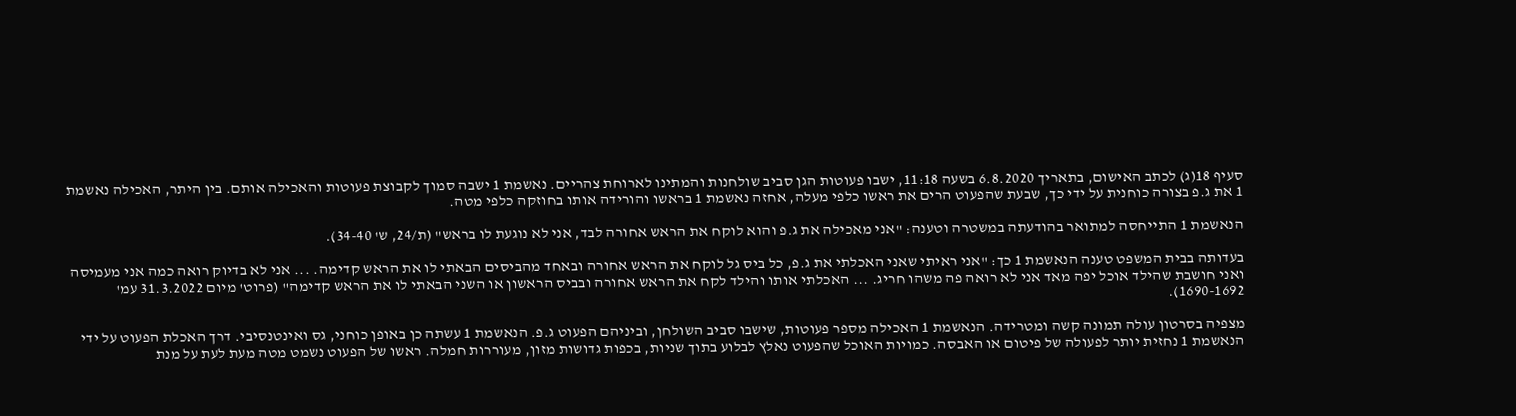סעיף 18(ג) לכתב האישום, בתאריך 6.8.2020 בשעה 11:18, ישבו פעוטות הגן סביב שולחנות והמתינו לארוחת צהריים. נאשמת 1 ישבה סמוך לקבוצת פעוטות והאכילה אותם. בין היתר, האכילה נאשמת 1 את ג.פ בצורה כוחנית על ידי כך, שבעת שהפעוט הרים את ראשו כלפי מעלה, אחזה נאשמת 1 בראשו והורידה אותו בחוזקה כלפי מטה.

הנאשמת 1 התייחסה למתואר בהודעתה במשטרה וטענה: "אני מאכילה את ג.פ והוא לוקח את הראש אחורה לבד, אני לא נוגעת לו בראש" (ת/24, ש' 34-40).

בעדותה בבית המשפט טענה הנאשמת 1 כך: "אני ראיתי שאני האכלתי את ג.פ, כל ביס גל לוקח את הראש אחורה ובאחד מהביסים הבאתי לו את הראש קדימה. ... אני לא בדיוק רואה כמה אני מעמיסה ואני חושבת שהילד אוכל יפה מאד אני לא רואה פה משהו חריג. ... האכלתי אותו והילד לקח את הראש אחורה ובביס הראשון או השני הבאתי לו את הראש קדימה" (פרוט' מיום 31.3.2022 עמ' 1690-1692).

מצפיה בסרטון עולה תמונה קשה ומטרידה. הנאשמת 1 האכילה מספר פעוטות, שישבו סביב השולחן, וביניהם הפעוט ג.פ. הנאשמת 1 עשתה כן באופן כוחני, גס ואינטנסיבי. דרך האכלת הפעוט על ידי הנאשמת 1 נחזית יותר לפעולה של פיטום או האבסה. כמויות האוכל שהפעוט נאלץ לבלוע בתוך שניות, בכפות גדושות מזון, מעוררות חמלה. ראשו של הפעוט נשמט מטה מעת לעת על מנת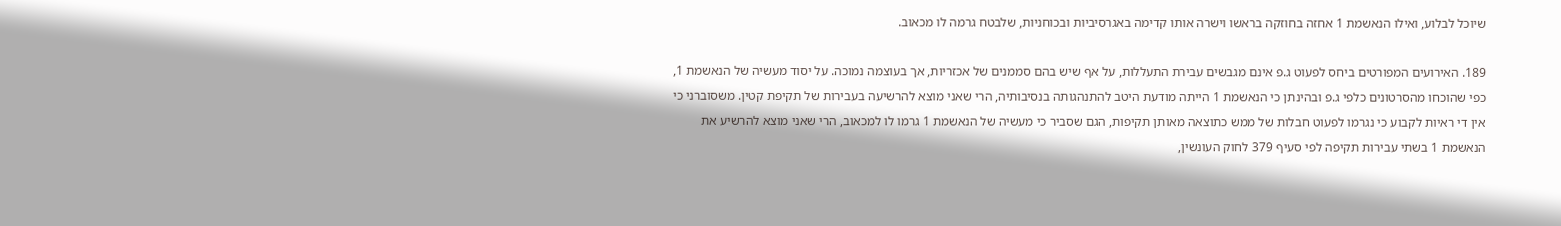שיוכל לבלוע, ואילו הנאשמת 1 אחזה בחוזקה בראשו וישרה אותו קדימה באגרסיביות ובכוחניות, שלבטח גרמה לו מכאוב.

189. האירועים המפורטים ביחס לפעוט ג.פ אינם מגבשים עבירת התעללות, על אף שיש בהם סממנים של אכזריות, אך בעוצמה נמוכה. על יסוד מעשיה של הנאשמת 1, כפי שהוכחו מהסרטונים כלפי ג.פ ובהינתן כי הנאשמת 1 הייתה מודעת היטב להתנהגותה בנסיבותיה, הרי שאני מוצא להרשיעה בעבירות של תקיפת קטין. משסוברני כי אין די ראיות לקבוע כי נגרמו לפעוט חבלות של ממש כתוצאה מאותן תקיפות, הגם שסביר כי מעשיה של הנאשמת 1 גרמו לו למכאוב, הרי שאני מוצא להרשיע את הנאשמת 1 בשתי עבירות תקיפה לפי סעיף 379 לחוק העונשין,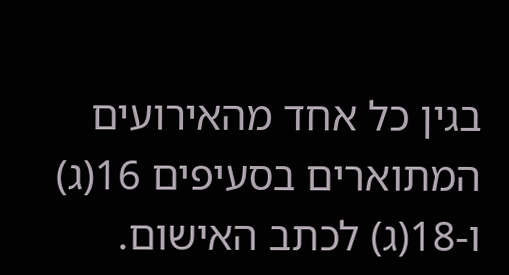בגין כל אחד מהאירועים המתוארים בסעיפים 16(ג) ו-18(ג) לכתב האישום.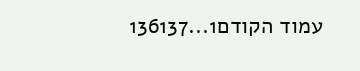עמוד הקודם1...136137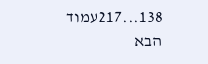138...217עמוד הבא